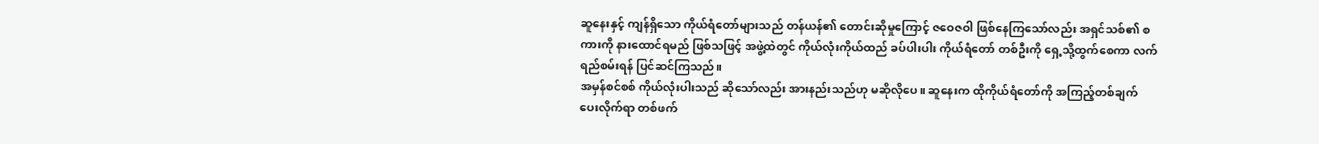ဆူနေးနှင့် ကျန်ရှိသော ကိုယ်ရံတော်များသည် တန်ယန်၏ တောင်းဆိုမှုကြောင့် ဇဝေဇဝါ ဖြစ်နေကြသော်လည်း အရှင်သစ်၏ စကားကို နားထောင်ရမည် ဖြစ်သဖြင့် အဖွဲ့ထဲတွင် ကိုယ်လုံးကိုယ်ထည် ခပ်ပါးပါး ကိုယ်ရံတော် တစ်ဦးကို ရှေ့သို့ထွက်စေကာ လက်ရည်စမ်းရန် ပြင်ဆင်ကြသည်။
အမှန်စင်စစ် ကိုယ်လုံးပါးသည် ဆိုသော်လည်း အားနည်းသည်ဟု မဆိုလိုပေ။ ဆူနေးက ထိုကိုယ်ရံတော်ကို အကြည့်တစ်ချက် ပေးလိုက်ရာ တစ်ဖက်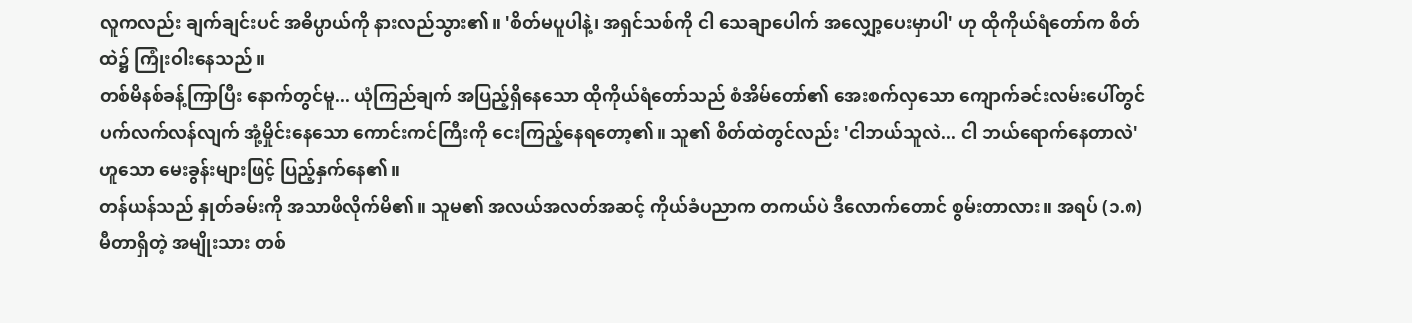လူကလည်း ချက်ချင်းပင် အဓိပ္ပာယ်ကို နားလည်သွား၏။ 'စိတ်မပူပါနဲ့၊ အရှင်သစ်ကို ငါ သေချာပေါက် အလျှော့ပေးမှာပါ' ဟု ထိုကိုယ်ရံတော်က စိတ်ထဲ၌ ကြုံးဝါးနေသည်။
တစ်မိနစ်ခန့်ကြာပြီး နောက်တွင်မူ... ယုံကြည်ချက် အပြည့်ရှိနေသော ထိုကိုယ်ရံတော်သည် စံအိမ်တော်၏ အေးစက်လှသော ကျောက်ခင်းလမ်းပေါ်တွင် ပက်လက်လန်လျက် အုံ့မှိုင်းနေသော ကောင်းကင်ကြီးကို ငေးကြည့်နေရတော့၏။ သူ၏ စိတ်ထဲတွင်လည်း 'ငါဘယ်သူလဲ... ငါ ဘယ်ရောက်နေတာလဲ' ဟူသော မေးခွန်းများဖြင့် ပြည့်နှက်နေ၏။
တန်ယန်သည် နှုတ်ခမ်းကို အသာဖိလိုက်မိ၏။ သူမ၏ အလယ်အလတ်အဆင့် ကိုယ်ခံပညာက တကယ်ပဲ ဒီလောက်တောင် စွမ်းတာလား။ အရပ် (၁.၈) မီတာရှိတဲ့ အမျိုးသား တစ်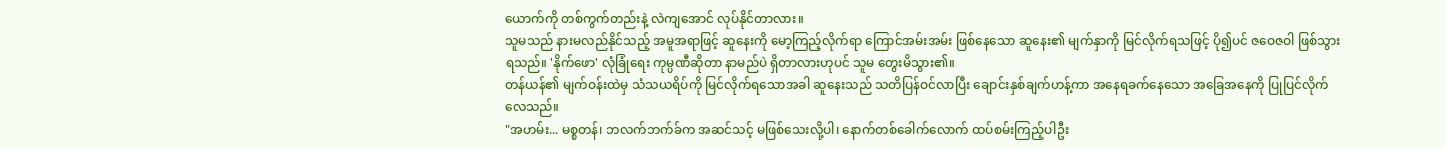ယောက်ကို တစ်ကွက်တည်းနဲ့ လဲကျအောင် လုပ်နိုင်တာလား။
သူမသည် နားမလည်နိုင်သည့် အမူအရာဖြင့် ဆူနေးကို မော့ကြည့်လိုက်ရာ ကြောင်အမ်းအမ်း ဖြစ်နေသော ဆူနေး၏ မျက်နှာကို မြင်လိုက်ရသဖြင့် ပို၍ပင် ဇဝေဇဝါ ဖြစ်သွားရသည်။ 'နိုက်ဖော' လုံခြုံရေး ကုမ္ပဏီဆိုတာ နာမည်ပဲ ရှိတာလားဟုပင် သူမ တွေးမိသွား၏။
တန်ယန်၏ မျက်ဝန်းထဲမှ သံသယရိပ်ကို မြင်လိုက်ရသောအခါ ဆူနေးသည် သတိပြန်ဝင်လာပြီး ချောင်းနှစ်ချက်ဟန့်ကာ အနေရခက်နေသော အခြေအနေကို ပြုပြင်လိုက်လေသည်။
"အဟမ်း... မစ္စတန်၊ ဘလက်ဘက်ခ်က အဆင်သင့် မဖြစ်သေးလို့ပါ၊ နောက်တစ်ခေါက်လောက် ထပ်စမ်းကြည့်ပါဦး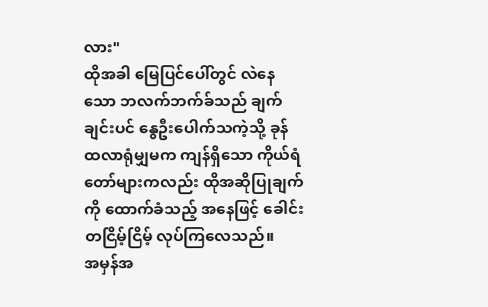လား"
ထိုအခါ မြေပြင်ပေါ်တွင် လဲနေသော ဘလက်ဘက်ခ်သည် ချက်ချင်းပင် နွေဦးပေါက်သကဲ့သို့ ခုန်ထလာရုံမျှမက ကျန်ရှိသော ကိုယ်ရံတော်များကလည်း ထိုအဆိုပြုချက်ကို ထောက်ခံသည့် အနေဖြင့် ခေါင်းတငြိမ့်ငြိမ့် လုပ်ကြလေသည်။
အမှန်အ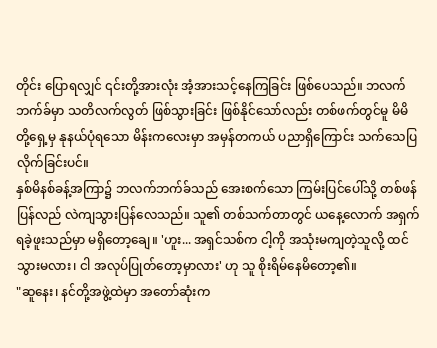တိုင်း ပြောရလျှင် ၎င်းတို့အားလုံး အံ့အားသင့်နေကြခြင်း ဖြစ်ပေသည်။ ဘလက်ဘက်ခ်မှာ သတိလက်လွတ် ဖြစ်သွားခြင်း ဖြစ်နိုင်သော်လည်း တစ်ဖက်တွင်မူ မိမိတို့ရှေ့မှ နုနယ်ပုံရသော မိန်းကလေးမှာ အမှန်တကယ် ပညာရှိကြောင်း သက်သေပြလိုက်ခြင်းပင်။
နှစ်မိနစ်ခန့်အကြာ၌ ဘလက်ဘက်ခ်သည် အေးစက်သော ကြမ်းပြင်ပေါ်သို့ တစ်ဖန်ပြန်လည် လဲကျသွားပြန်လေသည်။ သူ၏ တစ်သက်တာတွင် ယနေ့လောက် အရှက်ရခဲ့ဖူးသည်မှာ မရှိတော့ချေ။ 'ဟူး... အရှင်သစ်က ငါ့ကို အသုံးမကျတဲ့သူလို့ ထင်သွားမလား၊ ငါ အလုပ်ပြုတ်တော့မှာလား' ဟု သူ စိုးရိမ်နေမိတော့၏။
"ဆူနေး၊ နင်တို့အဖွဲ့ထဲမှာ အတော်ဆုံးက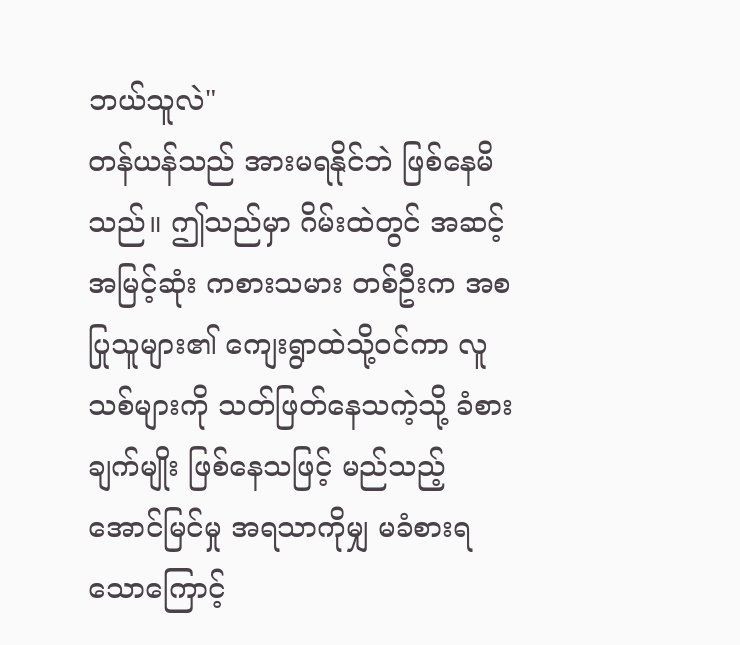ဘယ်သူလဲ"
တန်ယန်သည် အားမရနိုင်ဘဲ ဖြစ်နေမိသည်။ ဤသည်မှာ ဂိမ်းထဲတွင် အဆင့်အမြင့်ဆုံး ကစားသမား တစ်ဦးက အစပြုသူများ၏ ကျေးရွာထဲသို့ဝင်ကာ လူသစ်များကို သတ်ဖြတ်နေသကဲ့သို့ ခံစားချက်မျိုး ဖြစ်နေသဖြင့် မည်သည့် အောင်မြင်မှု အရသာကိုမျှ မခံစားရသောကြောင့်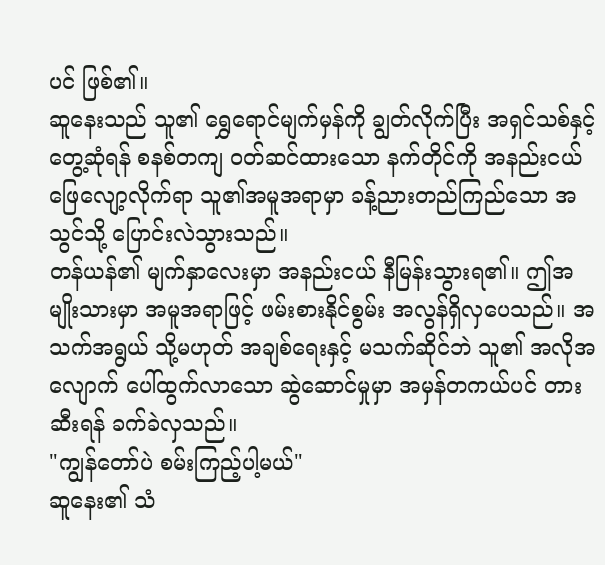ပင် ဖြစ်၏။
ဆူနေးသည် သူ၏ ရွှေရောင်မျက်မှန်ကို ချွတ်လိုက်ပြီး အရှင်သစ်နှင့် တွေ့ဆုံရန် စနစ်တကျ ဝတ်ဆင်ထားသော နက်တိုင်ကို အနည်းငယ် ဖြေလျော့လိုက်ရာ သူ၏အမူအရာမှာ ခန့်ညားတည်ကြည်သော အသွင်သို့ ပြောင်းလဲသွားသည်။
တန်ယန်၏ မျက်နှာလေးမှာ အနည်းငယ် နီမြန်းသွားရ၏။ ဤအမျိုးသားမှာ အမူအရာဖြင့် ဖမ်းစားနိုင်စွမ်း အလွန်ရှိလှပေသည်။ အသက်အရွယ် သို့မဟုတ် အချစ်ရေးနှင့် မသက်ဆိုင်ဘဲ သူ၏ အလိုအလျောက် ပေါ်ထွက်လာသော ဆွဲဆောင်မှုမှာ အမှန်တကယ်ပင် တားဆီးရန် ခက်ခဲလှသည်။
"ကျွန်တော်ပဲ စမ်းကြည့်ပါ့မယ်"
ဆူနေး၏ သံ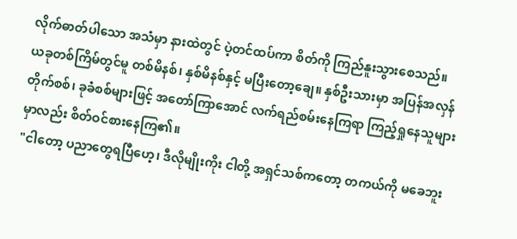လိုက်ဓာတ်ပါသော အသံမှာ နားထဲတွင် ပဲ့တင်ထပ်ကာ စိတ်ကို ကြည်နူးသွားစေသည်။
ယခုတစ်ကြိမ်တွင်မူ တစ်မိနစ်၊ နှစ်မိနစ်နှင့် မပြီးတော့ချေ။ နှစ်ဦးသားမှာ အပြန်အလှန် တိုက်စစ်၊ ခုခံစစ်များဖြင့် အတော်ကြာအောင် လက်ရည်စမ်းနေကြရာ ကြည့်ရှုနေသူများမှာလည်း စိတ်ဝင်စားနေကြ၏။
"ငါတော့ ပညာတွေရပြီဟေ့၊ ဒီလိုမျိုးကိုး ငါတို့ အရှင်သစ်ကတော့ တကယ်ကို မခေဘူး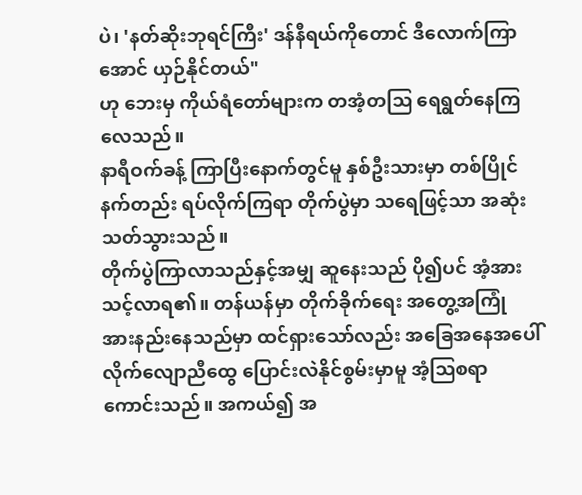ပဲ၊ 'နတ်ဆိုးဘုရင်ကြီး' ဒန်နီရယ်ကိုတောင် ဒီလောက်ကြာအောင် ယှဉ်နိုင်တယ်"
ဟု ဘေးမှ ကိုယ်ရံတော်များက တအံ့တသြ ရေရွတ်နေကြလေသည်။
နာရီဝက်ခန့် ကြာပြီးနောက်တွင်မူ နှစ်ဦးသားမှာ တစ်ပြိုင်နက်တည်း ရပ်လိုက်ကြရာ တိုက်ပွဲမှာ သရေဖြင့်သာ အဆုံးသတ်သွားသည်။
တိုက်ပွဲကြာလာသည်နှင့်အမျှ ဆူနေးသည် ပို၍ပင် အံ့အားသင့်လာရ၏။ တန်ယန်မှာ တိုက်ခိုက်ရေး အတွေ့အကြုံ အားနည်းနေသည်မှာ ထင်ရှားသော်လည်း အခြေအနေအပေါ် လိုက်လျောညီထွေ ပြောင်းလဲနိုင်စွမ်းမှာမူ အံ့ဩစရာ ကောင်းသည်။ အကယ်၍ အ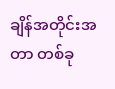ချိန်အတိုင်းအတာ တစ်ခု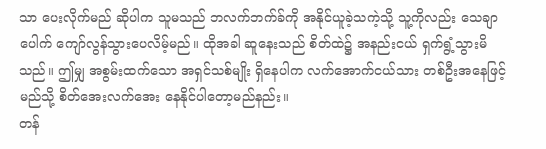သာ ပေးလိုက်မည် ဆိုပါက သူမသည် ဘလက်ဘက်ခ်ကို အနိုင်ယူခဲ့သကဲ့သို့ သူ့ကိုလည်း သေချာပေါက် ကျော်လွန်သွားပေလိမ့်မည်။ ထိုအခါ ဆူနေးသည် စိတ်ထဲ၌ အနည်းငယ် ရှက်ရွံ့သွားမိသည်။ ဤမျှ အစွမ်းထက်သော အရှင်သစ်မျိုး ရှိနေပါက လက်အောက်ငယ်သား တစ်ဦးအနေဖြင့် မည်သို့ စိတ်အေးလက်အေး နေနိုင်ပါတော့မည်နည်း။
တန်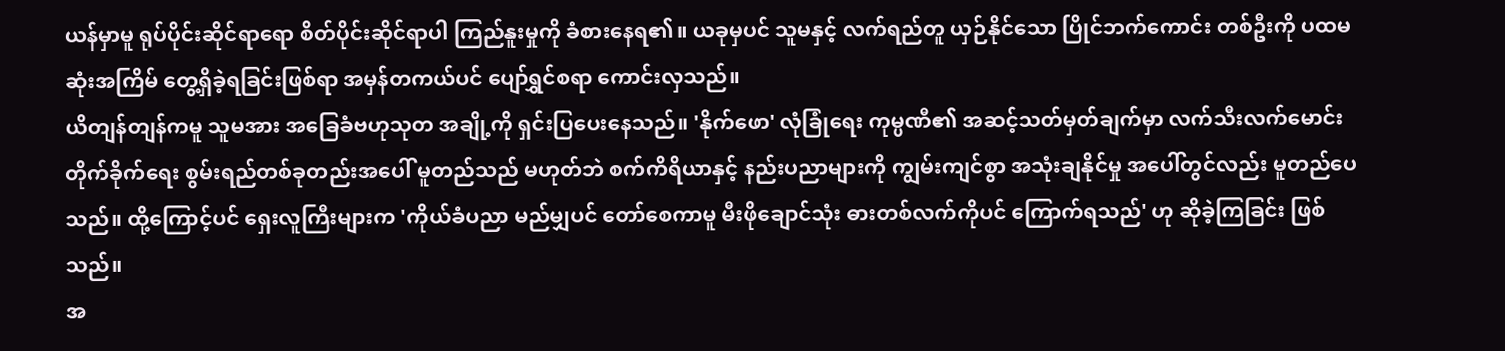ယန်မှာမူ ရုပ်ပိုင်းဆိုင်ရာရော စိတ်ပိုင်းဆိုင်ရာပါ ကြည်နူးမှုကို ခံစားနေရ၏။ ယခုမှပင် သူမနှင့် လက်ရည်တူ ယှဉ်နိုင်သော ပြိုင်ဘက်ကောင်း တစ်ဦးကို ပထမဆုံးအကြိမ် တွေ့ရှိခဲ့ရခြင်းဖြစ်ရာ အမှန်တကယ်ပင် ပျော်ရွှင်စရာ ကောင်းလှသည်။
ယိတျန်တျန်ကမူ သူမအား အခြေခံဗဟုသုတ အချို့ကို ရှင်းပြပေးနေသည်။ 'နိုက်ဖော' လုံခြုံရေး ကုမ္ပဏီ၏ အဆင့်သတ်မှတ်ချက်မှာ လက်သီးလက်မောင်း တိုက်ခိုက်ရေး စွမ်းရည်တစ်ခုတည်းအပေါ် မူတည်သည် မဟုတ်ဘဲ စက်ကိရိယာနှင့် နည်းပညာများကို ကျွမ်းကျင်စွာ အသုံးချနိုင်မှု အပေါ်တွင်လည်း မူတည်ပေသည်။ ထို့ကြောင့်ပင် ရှေးလူကြီးများက 'ကိုယ်ခံပညာ မည်မျှပင် တော်စေကာမူ မီးဖိုချောင်သုံး ဓားတစ်လက်ကိုပင် ကြောက်ရသည်' ဟု ဆိုခဲ့ကြခြင်း ဖြစ်သည်။
အ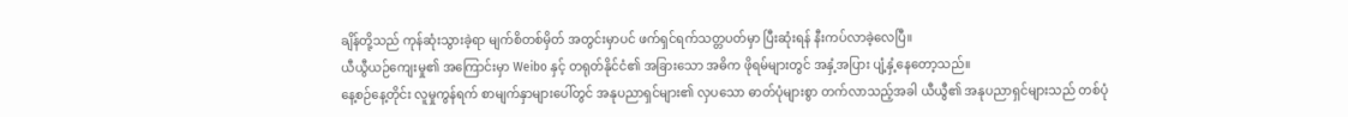ချိန်တို့သည် ကုန်ဆုံးသွားခဲ့ရာ မျက်စိတစ်မှိတ် အတွင်းမှာပင် ဖက်ရှင်ရက်သတ္တပတ်မှာ ပြီးဆုံးရန် နီးကပ်လာခဲ့လေပြီ။
ယီယွီယဉ်ကျေးမှု၏ အကြောင်းမှာ Weibo နှင့် တရုတ်နိုင်ငံ၏ အခြားသော အဓိက ဖိုရမ်များတွင် အနှံ့အပြား ပျံ့နှံ့နေတော့သည်။
နေ့စဉ်နေ့တိုင်း လူမှုကွန်ရက် စာမျက်နှာများပေါ်တွင် အနုပညာရှင်များ၏ လှပသော ဓာတ်ပုံများစွာ တက်လာသည့်အခါ ယီယွီ၏ အနုပညာရှင်များသည် တစ်ပုံ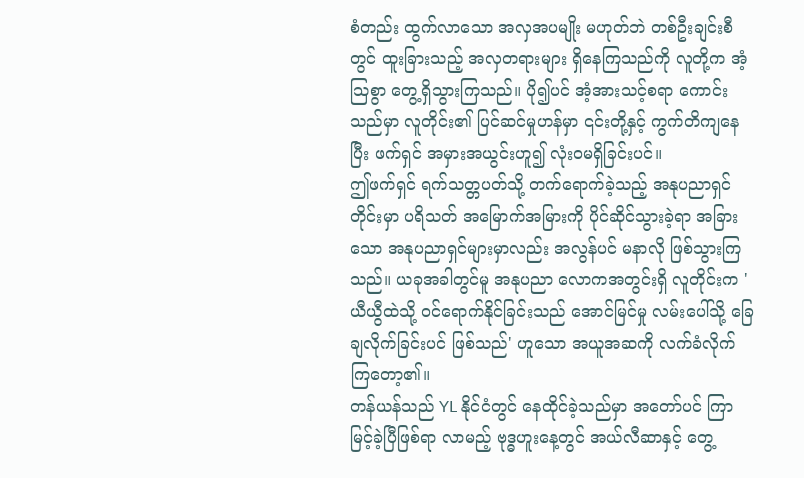စံတည်း ထွက်လာသော အလှအပမျိုး မဟုတ်ဘဲ တစ်ဦးချင်းစီတွင် ထူးခြားသည့် အလှတရားများ ရှိနေကြသည်ကို လူတို့က အံ့သြစွာ တွေ့ရှိသွားကြသည်။ ပို၍ပင် အံ့အားသင့်စရာ ကောင်းသည်မှာ လူတိုင်း၏ ပြင်ဆင်မှုဟန်မှာ ၎င်းတို့နှင့် ကွက်တိကျနေပြီး ဖက်ရှင် အမှားအယွင်းဟူ၍ လုံးဝမရှိခြင်းပင်။
ဤဖက်ရှင် ရက်သတ္တပတ်သို့ တက်ရောက်ခဲ့သည့် အနုပညာရှင်တိုင်းမှာ ပရိသတ် အမြောက်အမြားကို ပိုင်ဆိုင်သွားခဲ့ရာ အခြားသော အနုပညာရှင်များမှာလည်း အလွန်ပင် မနာလို ဖြစ်သွားကြသည်။ ယခုအခါတွင်မူ အနုပညာ လောကအတွင်းရှိ လူတိုင်းက 'ယီယွီထဲသို့ ဝင်ရောက်နိုင်ခြင်းသည် အောင်မြင်မှု လမ်းပေါ်သို့ ခြေချလိုက်ခြင်းပင် ဖြစ်သည်' ဟူသော အယူအဆကို လက်ခံလိုက်ကြတော့၏။
တန်ယန်သည် YL နိုင်ငံတွင် နေထိုင်ခဲ့သည်မှာ အတော်ပင် ကြာမြင့်ခဲ့ပြီဖြစ်ရာ လာမည့် ဗုဒ္ဓဟူးနေ့တွင် အယ်လီဆာနှင့် တွေ့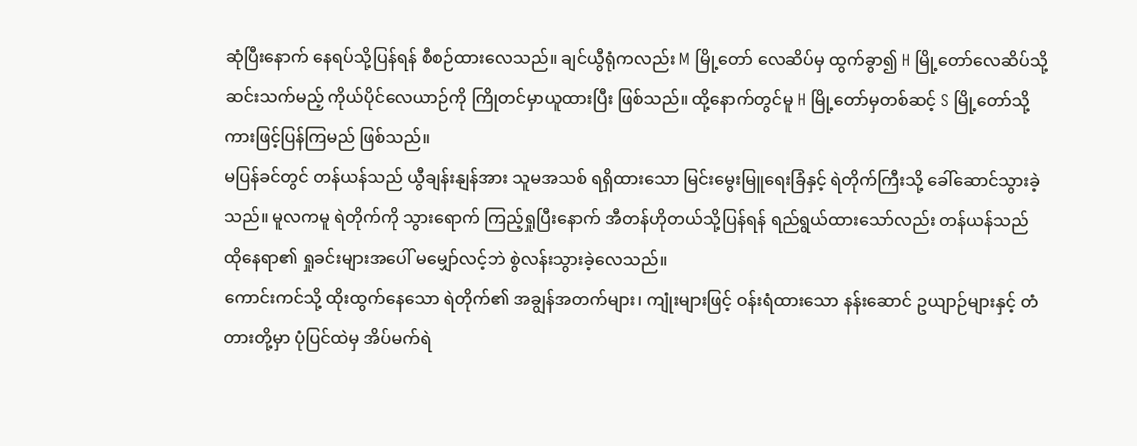ဆုံပြီးနောက် နေရပ်သို့ပြန်ရန် စီစဉ်ထားလေသည်။ ချင်ယွီရုံကလည်း M မြို့တော် လေဆိပ်မှ ထွက်ခွာ၍ H မြို့တော်လေဆိပ်သို့ ဆင်းသက်မည့် ကိုယ်ပိုင်လေယာဉ်ကို ကြိုတင်မှာယူထားပြီး ဖြစ်သည်။ ထို့နောက်တွင်မူ H မြို့တော်မှတစ်ဆင့် S မြို့တော်သို့ ကားဖြင့်ပြန်ကြမည် ဖြစ်သည်။
မပြန်ခင်တွင် တန်ယန်သည် ယွီချန်းနျန်အား သူမအသစ် ရရှိထားသော မြင်းမွေးမြူရေးခြံနှင့် ရဲတိုက်ကြီးသို့ ခေါ်ဆောင်သွားခဲ့သည်။ မူလကမူ ရဲတိုက်ကို သွားရောက် ကြည့်ရှုပြီးနောက် အီတန်ဟိုတယ်သို့ပြန်ရန် ရည်ရွယ်ထားသော်လည်း တန်ယန်သည် ထိုနေရာ၏ ရှုခင်းများအပေါ် မမျှော်လင့်ဘဲ စွဲလန်းသွားခဲ့လေသည်။
ကောင်းကင်သို့ ထိုးထွက်နေသော ရဲတိုက်၏ အချွန်အတက်များ၊ ကျုံးများဖြင့် ဝန်းရံထားသော နန်းဆောင် ဥယျာဉ်များနှင့် တံတားတို့မှာ ပုံပြင်ထဲမှ အိပ်မက်ရဲ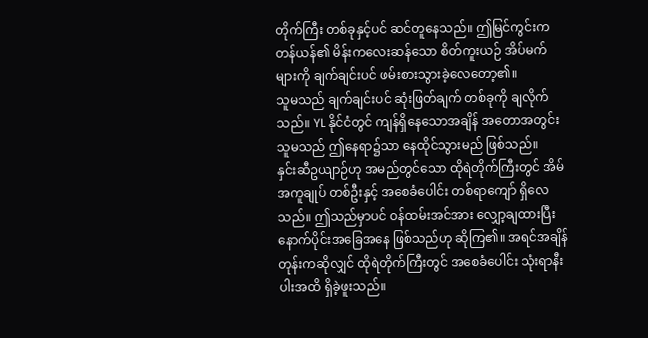တိုက်ကြီး တစ်ခုနှင့်ပင် ဆင်တူနေသည်။ ဤမြင်ကွင်းက တန်ယန်၏ မိန်းကလေးဆန်သော စိတ်ကူးယဉ် အိပ်မက်များကို ချက်ချင်းပင် ဖမ်းစားသွားခဲ့လေတော့၏။
သူမသည် ချက်ချင်းပင် ဆုံးဖြတ်ချက် တစ်ခုကို ချလိုက်သည်။ YL နိုင်ငံတွင် ကျန်ရှိနေသောအချိန် အတောအတွင်း သူမသည် ဤနေရာ၌သာ နေထိုင်သွားမည် ဖြစ်သည်။
နှင်းဆီဥယျာဉ်ဟု အမည်တွင်သော ထိုရဲတိုက်ကြီးတွင် အိမ်အကူချုပ် တစ်ဦးနှင့် အစေခံပေါင်း တစ်ရာကျော် ရှိလေသည်။ ဤသည်မှာပင် ဝန်ထမ်းအင်အား လျှော့ချထားပြီး နောက်ပိုင်းအခြေအနေ ဖြစ်သည်ဟု ဆိုကြ၏။ အရင်အချိန်တုန်းကဆိုလျှင် ထိုရဲတိုက်ကြီးတွင် အစေခံပေါင်း သုံးရာနီးပါးအထိ ရှိခဲ့ဖူးသည်။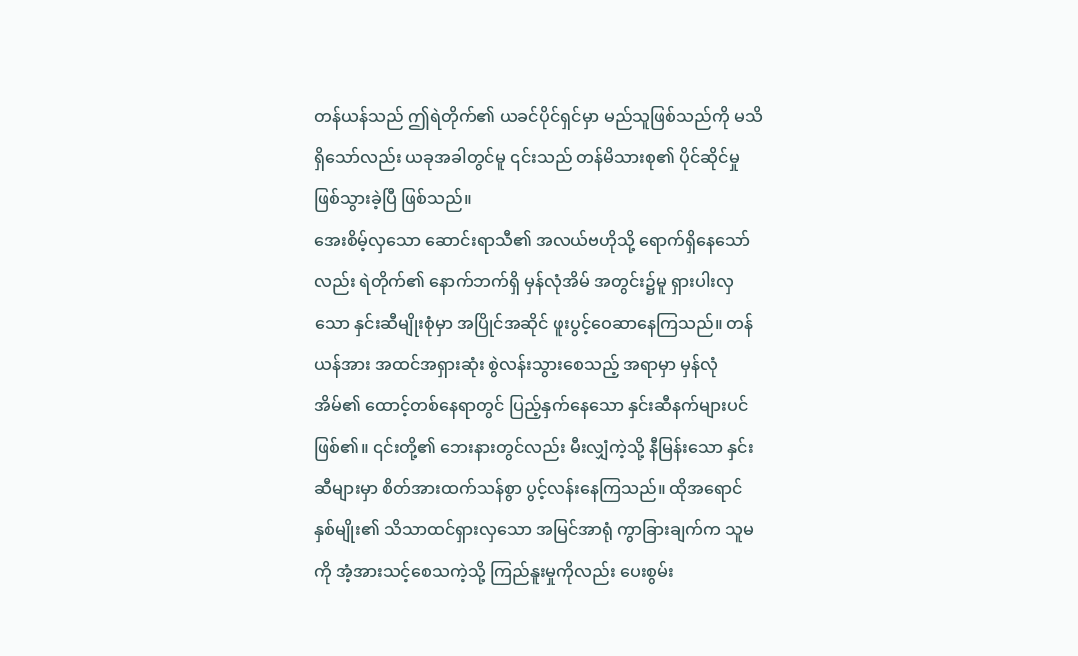တန်ယန်သည် ဤရဲတိုက်၏ ယခင်ပိုင်ရှင်မှာ မည်သူဖြစ်သည်ကို မသိရှိသော်လည်း ယခုအခါတွင်မူ ၎င်းသည် တန်မိသားစု၏ ပိုင်ဆိုင်မှု ဖြစ်သွားခဲ့ပြီ ဖြစ်သည်။
အေးစိမ့်လှသော ဆောင်းရာသီ၏ အလယ်ဗဟိုသို့ ရောက်ရှိနေသော်လည်း ရဲတိုက်၏ နောက်ဘက်ရှိ မှန်လုံအိမ် အတွင်း၌မူ ရှားပါးလှသော နှင်းဆီမျိုးစုံမှာ အပြိုင်အဆိုင် ဖူးပွင့်ဝေဆာနေကြသည်။ တန်ယန်အား အထင်အရှားဆုံး စွဲလန်းသွားစေသည့် အရာမှာ မှန်လုံအိမ်၏ ထောင့်တစ်နေရာတွင် ပြည့်နှက်နေသော နှင်းဆီနက်များပင် ဖြစ်၏။ ၎င်းတို့၏ ဘေးနားတွင်လည်း မီးလျှံကဲ့သို့ နီမြန်းသော နှင်းဆီများမှာ စိတ်အားထက်သန်စွာ ပွင့်လန်းနေကြသည်။ ထိုအရောင် နှစ်မျိုး၏ သိသာထင်ရှားလှသော အမြင်အာရုံ ကွာခြားချက်က သူမကို အံ့အားသင့်စေသကဲ့သို့ ကြည်နူးမှုကိုလည်း ပေးစွမ်း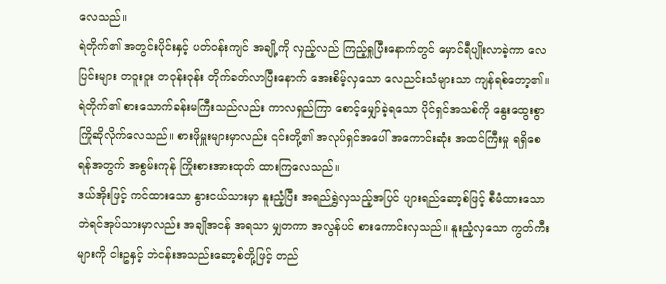လေသည်။
ရဲတိုက်၏ အတွင်းပိုင်းနှင့် ပတ်ဝန်းကျင် အချို့ကို လှည့်လည် ကြည့်ရှုပြီးနောက်တွင် မှောင်ရီပျိုးလာခဲ့ကာ လေပြင်းများ တဝူးဝူး တဝုန်းဝုန်း တိုက်ခတ်လာပြီးနောက် အေးစိမ့်လှသော လေညင်းသံများသာ ကျန်ရစ်တော့၏။
ရဲတိုက်၏ စားသောက်ခန်းမကြီးသည်လည်း ကာလရှည်ကြာ စောင့်မျှော်ခဲ့ရသော ပိုင်ရှင်အသစ်ကို နွေးထွေးစွာ ကြိုဆိုလိုက်လေသည်။ စားဖိုမှူးများမှာလည်း ၎င်းတို့၏ အလုပ်ရှင်အပေါ် အကောင်းဆုံး အထင်ကြီးမှု ရရှိစေရန်အတွက် အစွမ်းကုန် ကြိုးစားအားထုတ် ထားကြလေသည်။
ဒယ်အိုးဖြင့် ကင်ထားသော နွားငယ်သားမှာ နူးညံ့ပြီး အရည်ရွှဲလှသည့်အပြင် ပျားရည်ဆော့စ်ဖြင့် စီမံထားသော ဘဲရင်အုပ်သားမှာလည်း အချိုအငန် အရသာ မျှတကာ အလွန်ပင် စားကောင်းလှသည်။ နူးညံ့လှသော ကွတ်ကီးများကို ငါးဥနှင့် ဘဲငန်းအသည်းဆော့စ်တို့ဖြင့် တည်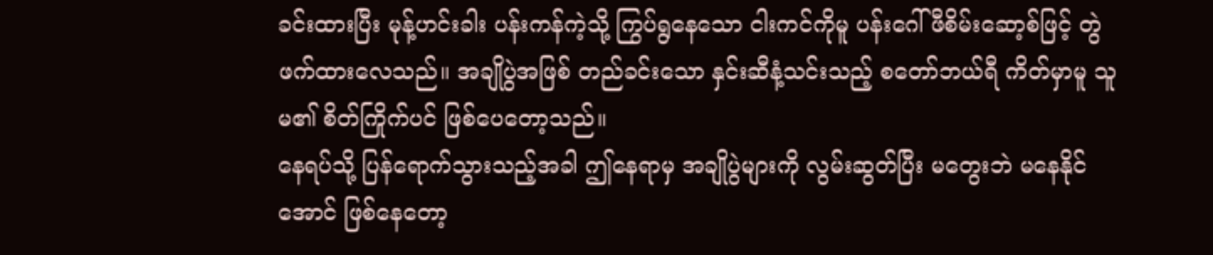ခင်းထားပြီး မုန့်ဟင်းခါး ပန်းကန်ကဲ့သို့ ကြွပ်ရွနေသော ငါးကင်ကိုမူ ပန်းဂေါ်ဖီစိမ်းဆော့စ်ဖြင့် တွဲဖက်ထားလေသည်။ အချိုပွဲအဖြစ် တည်ခင်းသော နှင်းဆီနံ့သင်းသည့် စတော်ဘယ်ရီ ကိတ်မှာမူ သူမ၏ စိတ်ကြိုက်ပင် ဖြစ်ပေတော့သည်။
နေရပ်သို့ ပြန်ရောက်သွားသည့်အခါ ဤနေရာမှ အချိုပွဲများကို လွမ်းဆွတ်ပြီး မတွေးဘဲ မနေနိုင်အောင် ဖြစ်နေတော့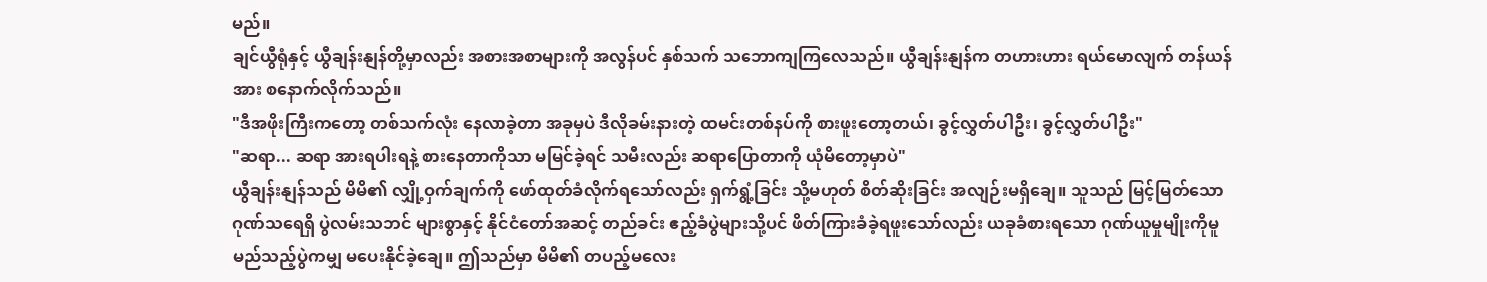မည်။
ချင်ယွီရုံနှင့် ယွီချန်းနျန်တို့မှာလည်း အစားအစာများကို အလွန်ပင် နှစ်သက် သဘောကျကြလေသည်။ ယွီချန်းနျန်က တဟားဟား ရယ်မောလျက် တန်ယန်အား စနောက်လိုက်သည်။
"ဒီအဖိုးကြီးကတော့ တစ်သက်လုံး နေလာခဲ့တာ အခုမှပဲ ဒီလိုခမ်းနားတဲ့ ထမင်းတစ်နပ်ကို စားဖူးတော့တယ်၊ ခွင့်လွှတ်ပါဦး၊ ခွင့်လွှတ်ပါဦး"
"ဆရာ... ဆရာ အားရပါးရနဲ့ စားနေတာကိုသာ မမြင်ခဲ့ရင် သမီးလည်း ဆရာပြောတာကို ယုံမိတော့မှာပဲ"
ယွီချန်းနျန်သည် မိမိ၏ လျှို့ဝှက်ချက်ကို ဖော်ထုတ်ခံလိုက်ရသော်လည်း ရှက်ရွံ့ခြင်း သို့မဟုတ် စိတ်ဆိုးခြင်း အလျဉ်းမရှိချေ။ သူသည် မြင့်မြတ်သော ဂုဏ်သရေရှိ ပွဲလမ်းသဘင် များစွာနှင့် နိုင်ငံတော်အဆင့် တည်ခင်း ဧည့်ခံပွဲများသို့ပင် ဖိတ်ကြားခံခဲ့ရဖူးသော်လည်း ယခုခံစားရသော ဂုဏ်ယူမှုမျိုးကိုမူ မည်သည့်ပွဲကမျှ မပေးနိုင်ခဲ့ချေ။ ဤသည်မှာ မိမိ၏ တပည့်မလေး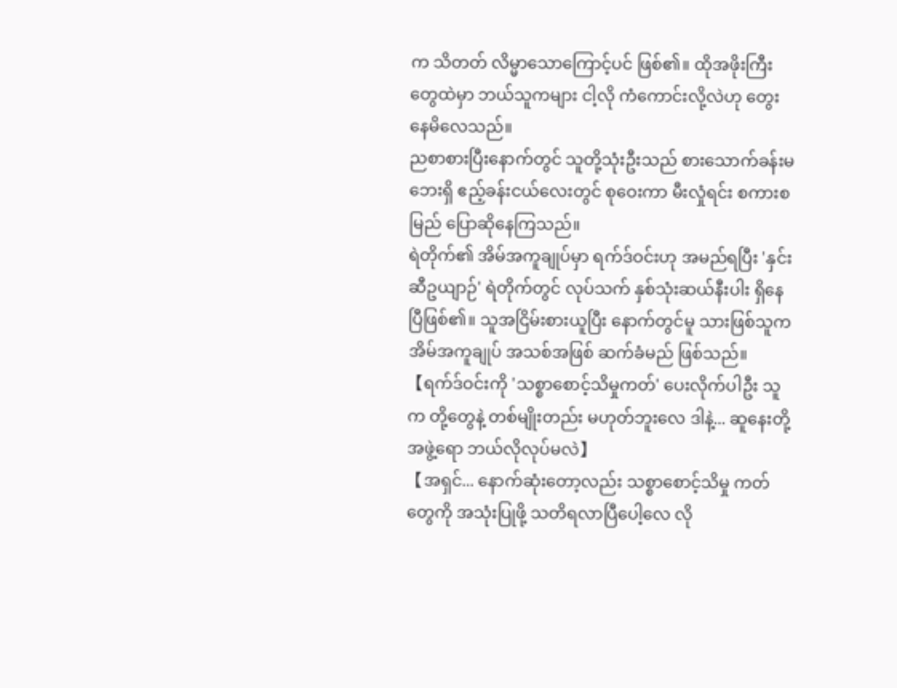က သိတတ် လိမ္မာသောကြောင့်ပင် ဖြစ်၏။ ထိုအဖိုးကြီးတွေထဲမှာ ဘယ်သူကများ ငါ့လို ကံကောင်းလို့လဲဟု တွေးနေမိလေသည်။
ညစာစားပြီးနောက်တွင် သူတို့သုံးဦးသည် စားသောက်ခန်းမဘေးရှိ ဧည့်ခန်းငယ်လေးတွင် စုဝေးကာ မီးလှုံရင်း စကားစမြည် ပြောဆိုနေကြသည်။
ရဲတိုက်၏ အိမ်အကူချုပ်မှာ ရက်ဒ်ဝင်းဟု အမည်ရပြီး 'နှင်းဆီဥယျာဉ်' ရဲတိုက်တွင် လုပ်သက် နှစ်သုံးဆယ်နီးပါး ရှိနေပြီဖြစ်၏။ သူအငြိမ်းစားယူပြီး နောက်တွင်မူ သားဖြစ်သူက အိမ်အကူချုပ် အသစ်အဖြစ် ဆက်ခံမည် ဖြစ်သည်။
【ရက်ဒ်ဝင်းကို 'သစ္စာစောင့်သိမှုကတ်' ပေးလိုက်ပါဦး သူက တို့တွေနဲ့ တစ်မျိုးတည်း မဟုတ်ဘူးလေ ဒါနဲ့... ဆူနေးတို့ အဖွဲ့ရော ဘယ်လိုလုပ်မလဲ】
【အရှင်... နောက်ဆုံးတော့လည်း သစ္စာစောင့်သိမှု ကတ်တွေကို အသုံးပြုဖို့ သတိရလာပြီပေါ့လေ လို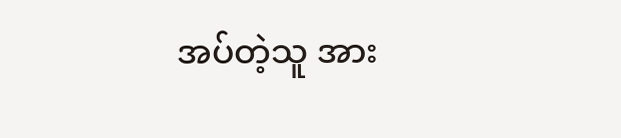အပ်တဲ့သူ အား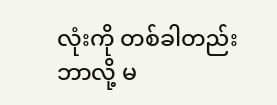လုံးကို တစ်ခါတည်း ဘာလို့ မ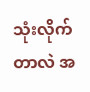သုံးလိုက်တာလဲ အ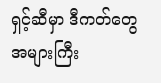ရှင့်ဆီမှာ ဒီကတ်တွေ အများကြီး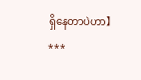ရှိနေတာပဲဟာ】
***